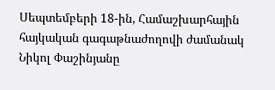Սեպտեմբերի 18-ին, Համաշխարհային հայկական գագաթնաժողովի ժամանակ Նիկոլ Փաշինյանը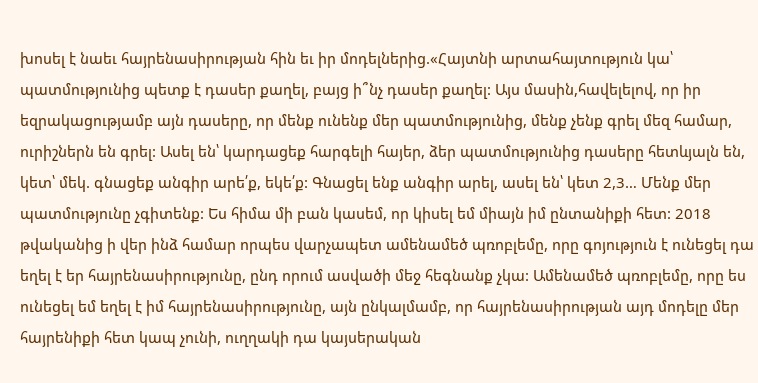խոսել է նաեւ հայրենասիրության հին եւ իր մոդելներից.«Հայտնի արտահայտություն կա՝ պատմությունից պետք է դասեր քաղել, բայց ի՞նչ դասեր քաղել: Այս մասին,հավելելով, որ իր եզրակացությամբ այն դասերը, որ մենք ունենք մեր պատմությունից, մենք չենք գրել մեզ համար, ուրիշներն են գրել: Ասել են՝ կարդացեք հարգելի հայեր, ձեր պատմությունից դասերը հետևյալն են, կետ՝ մեկ. գնացեք անգիր արե՛ք, եկե՛ք: Գնացել ենք անգիր արել, ասել են՝ կետ 2,3… Մենք մեր պատմությունը չգիտենք: Ես հիմա մի բան կասեմ, որ կիսել եմ միայն իմ ընտանիքի հետ: 2018 թվականից ի վեր ինձ համար որպես վարչապետ ամենամեծ պռոբլեմը, որը գոյություն է ունեցել դա եղել է եր հայրենասիրությունը, ընդ որում ասվածի մեջ հեգնանք չկա: Ամենամեծ պռոբլեմը, որը ես ունեցել եմ եղել է իմ հայրենասիրությունը, այն ընկալմամբ, որ հայրենասիրության այդ մոդելը մեր հայրենիքի հետ կապ չունի, ուղղակի դա կայսերական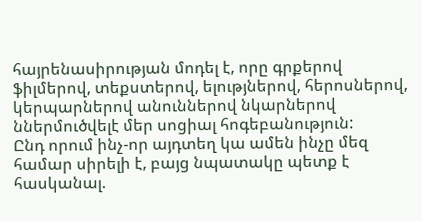հայրենասիրության մոդել է, որը գրքերով ֆիլմերով, տեքստերով, ելությներով, հերոսներով, կերպարներով անուններով նկարներով ններմուծվելէ մեր սոցիալ հոգեբանություն:
Ընդ որում ինչ-որ այդտեղ կա ամեն ինչը մեզ համար սիրելի է, բայց նպատակը պետք է հասկանալ.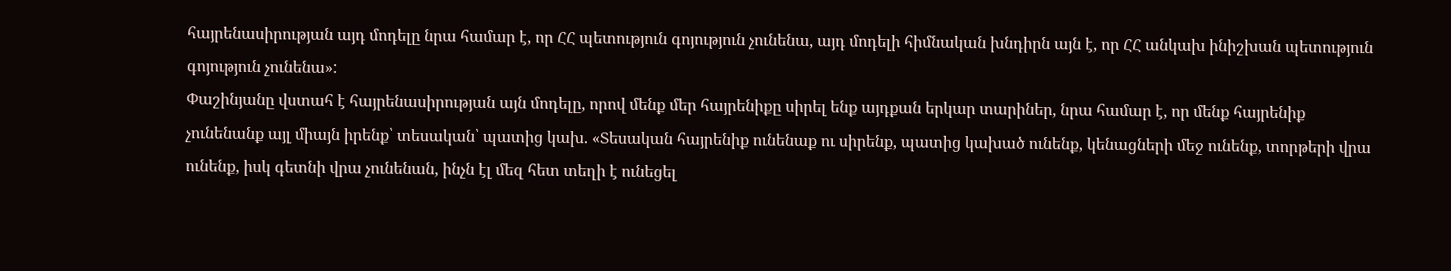հայրենասիրության այդ մոդելը նրա համար է, որ ՀՀ պետություն գոյություն չունենա, այդ մոդելի հիմնական խնդիրն այն է, որ ՀՀ անկախ ինիշխան պետություն գոյություն չունենա»:
Փաշինյանը վստահ է հայրենասիրության այն մոդելը, որով մենք մեր հայրենիքը սիրել ենք այդքան երկար տարիներ, նրա համար է, որ մենք հայրենիք չունենանք այլ միայն իրենք՝ տեսական՝ պատից կախ. «Տեսական հայրենիք ունենաք ու սիրենք, պատից կախած ունենք, կենացների մեջ ունենք, տորթերի վրա ունենք, իսկ գետնի վրա չունենան, ինչն էլ մեզ հետ տեղի է ունեցել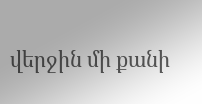վերջին մի քանի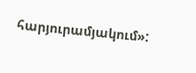հարյուրամյակում»: